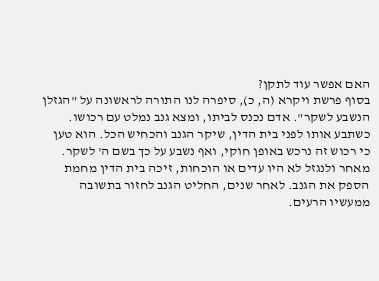האם אפשר עוד לתקן?
בסוף פרשת ויקרא (ה, כ), סיפרה לנו התורה לראשונה על "הגזלן הנשבע לשקר". אדם נכנס לביתו, ומצא גנב נמלט עם רכושו. כשתבע אותו לפני בית הדין, שיקר הגנב והכחיש הכל. הוא טען כי רכוש זה נרכש באופן חוקי, ואף נשבע על כך בשם ה' לשקר. מאחר ולנגזל לא היו עדים או הוכחות, זיכה בית הדין מחמת הספק את הגנב. לאחר שנים, החליט הגנב לחזור בתשובה ממעשיו הרעים.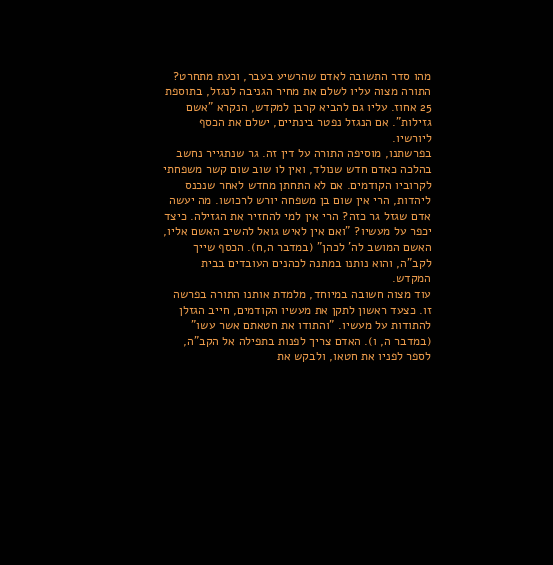מהו סדר התשובה לאדם שהרשיע בעבר, וכעת מתחרט? התורה מצוה עליו לשלם את מחיר הגניבה לנגזל, בתוספת 25 אחוז. עליו גם להביא קרבן למקדש, הנקרא "אשם גזילות". אם הנגזל נפטר בינתיים, ישלם את הכסף ליורשיו.
בפרשתנו, מוסיפה התורה על דין זה. גר שנתגייר נחשב בהלכה כאדם חדש שנולד, ואין לו שוב שום קשר משפחתי לקרוביו הקודמים. אם לא התחתן מחדש לאחר שנכנס ליהדות, הרי אין שום בן משפחה יורש לרכושו. מה יעשה אדם שגזל גר כזה? הרי אין למי להחזיר את הגזילה. כיצד יכפר על מעשיו? "ואם אין לאיש גואל להשיב האשם אליו, האשם המושב לה' לכהן" (במדבר ה,ח). הכסף שייך לקב"ה, והוא נותנו במתנה לכהנים העובדים בבית המקדש.
עוד מצוה חשובה במיוחד, מלמדת אותנו התורה בפרשה זו. כצעד ראשון לתקן את מעשיו הקודמים, חייב הגזלן להתודות על מעשיו. "והתודו את חטאתם אשר עשו" (במדבר ה, ו). האדם צריך לפנות בתפילה אל הקב"ה, לספר לפניו את חטאו, ולבקש את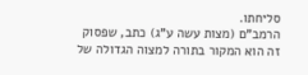סליחתו.
הרמב"ם (מצות עשה ע"ג) כתב, שפסוק זה הוא המקור בתורה למצוה הגדולה של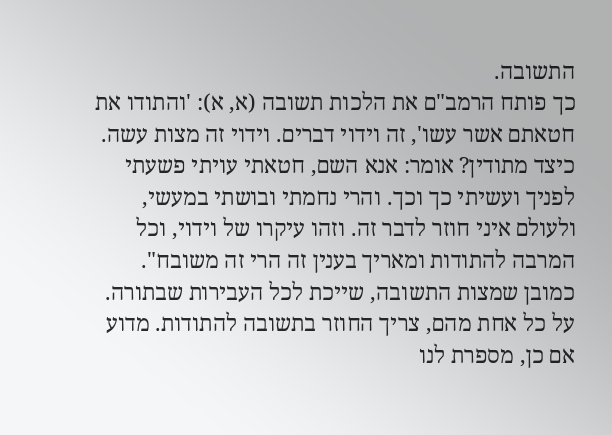התשובה.
כך פותח הרמב"ם את הלכות תשובה (א, א): 'והתודו את חטאתם אשר עשו', זה וידוי דברים. וידוי זה מצות עשה. כיצד מתודין? אומר: אנא השם, חטאתי עויתי פשעתי לפניך ועשיתי כך וכך. והרי נחמתי ובושתי במעשי, ולעולם איני חוזר לדבר זה. וזהו עיקרו של וידוי, וכל המרבה להתודות ומאריך בענין זה הרי זה משובח".
כמובן שמצות התשובה, שייכת לכל העבירות שבתורה. על כל אחת מהם, צריך החוזר בתשובה להתודות. מדוע אם כן, מספרת לנו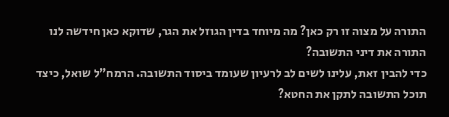התורה על מצוה זו רק כאן? מה מיוחד בדין הגוזל את הגר, שדוקא כאן חידשה לנו התורה את דיני התשובה?
כדי להבין זאת, עלינו לשים לב לרעיון שעומד ביסוד התשובה. הרמח"ל שואל, כיצד תוכל התשובה לתקן את החטא?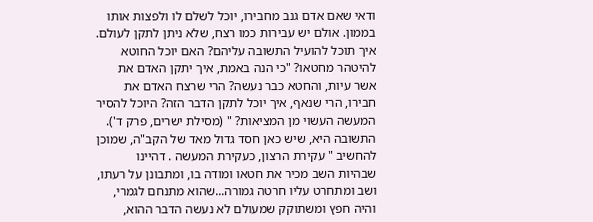ודאי שאם אדם גנב מחבירו, יוכל לשלם לו ולפצות אותו בממון. אולם יש עבירות כמו רצח, שלא ניתן לתקן לעולם. איך תוכל להועיל התשובה עליהם? האם יוכל החוטא להיטהר מחטאו? "כי הנה באמת, איך יתקן האדם את אשר עיות, והחטא כבר נעשה? הרי שרצח האדם את חבירו, הרי שנאף, איך יוכל לתקן הדבר הזה? היוכל להסיר המעשה העשוי מן המציאות? " (מסילת ישרים, פרק ד').
התשובה היא, שיש כאן חסד גדול מאד של הקב"ה, שמוכן להחשיב " עקירת הרצון, כעקירת המעשה . דהיינו שבהיות השב מכיר את חטאו ומודה בו, ומתבונן על רעתו, ושב ומתחרט עליו חרטה גמורה...שהוא מתנחם לגמרי, והיה חפץ ומשתוקק שמעולם לא נעשה הדבר ההוא,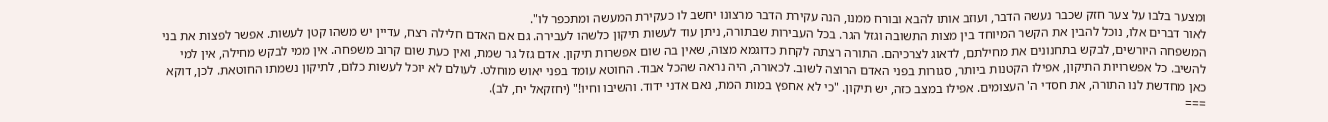ומצער בלבו על צער חזק שכבר נעשה הדבר, ועוזב אותו להבא ובורח ממנו, הנה עקירת הדבר מרצונו יחשב לו כעקירת המעשה ומתכפר לו".
לאור דברים אלו, נוכל להבין את הקשר המיוחד בין מצות התשובה וגזל הגר. בכל העבירות שבתורה, ניתן עוד לעשות תיקון כלשהו לעבירה. גם אם האדם חלילה רצח, עדיין יש משהו קטן לעשות. אפשר לפצות את בני המשפחה היורשים, לבקש בתחנונים את מחילתם, לדאוג לצרכיהם. התורה רצתה לקחת כדוגמא מצוה, שאין בה שום אפשרות תיקון. אדם גזל גר שמת, ואין כעת שום קרוב משפחה. אין ממי לבקש מחילה, אין למי להשיב. כל אפשרויות התיקון, אפילו הקטנות ביותר, סגורות בפני האדם הרוצה לשוב. לכאורה, היה נראה שהכל אבוד. החוטא עומד בפני יאוש מוחלט. לעולם לא יוכל לעשות כלום, לתיקון נשמתו החוטאת. לכן, דוקא כאן מחדשת לנו התורה, את חסדי ה' העצומים. אפילו במצב כזה, יש תיקון. "כי לא אחפץ במות המת, נאם אדני ידוד. והשיבו וחיו!" (יחזקאל יח, לב).
===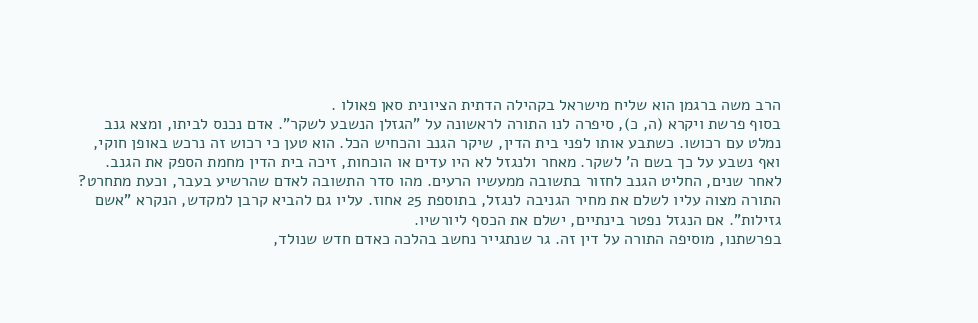הרב משה ברגמן הוא שליח מישראל בקהילה הדתית הציונית סאן פאולו .
בסוף פרשת ויקרא (ה, כ), סיפרה לנו התורה לראשונה על "הגזלן הנשבע לשקר". אדם נכנס לביתו, ומצא גנב נמלט עם רכושו. כשתבע אותו לפני בית הדין, שיקר הגנב והכחיש הכל. הוא טען כי רכוש זה נרכש באופן חוקי, ואף נשבע על כך בשם ה' לשקר. מאחר ולנגזל לא היו עדים או הוכחות, זיכה בית הדין מחמת הספק את הגנב. לאחר שנים, החליט הגנב לחזור בתשובה ממעשיו הרעים. מהו סדר התשובה לאדם שהרשיע בעבר, וכעת מתחרט? התורה מצוה עליו לשלם את מחיר הגניבה לנגזל, בתוספת 25 אחוז. עליו גם להביא קרבן למקדש, הנקרא "אשם גזילות". אם הנגזל נפטר בינתיים, ישלם את הכסף ליורשיו.
בפרשתנו, מוסיפה התורה על דין זה. גר שנתגייר נחשב בהלכה כאדם חדש שנולד,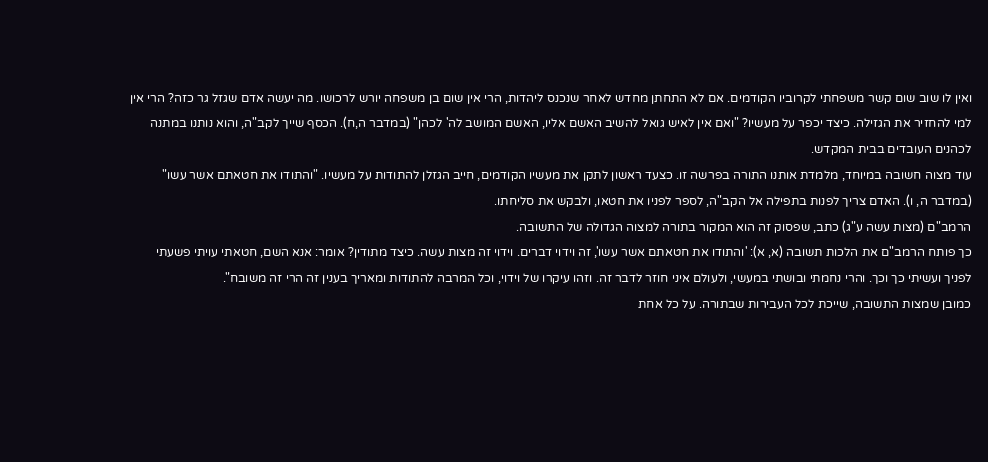ואין לו שוב שום קשר משפחתי לקרוביו הקודמים. אם לא התחתן מחדש לאחר שנכנס ליהדות, הרי אין שום בן משפחה יורש לרכושו. מה יעשה אדם שגזל גר כזה? הרי אין למי להחזיר את הגזילה. כיצד יכפר על מעשיו? "ואם אין לאיש גואל להשיב האשם אליו, האשם המושב לה' לכהן" (במדבר ה,ח). הכסף שייך לקב"ה, והוא נותנו במתנה לכהנים העובדים בבית המקדש.
עוד מצוה חשובה במיוחד, מלמדת אותנו התורה בפרשה זו. כצעד ראשון לתקן את מעשיו הקודמים, חייב הגזלן להתודות על מעשיו. "והתודו את חטאתם אשר עשו" (במדבר ה, ו). האדם צריך לפנות בתפילה אל הקב"ה, לספר לפניו את חטאו, ולבקש את סליחתו.
הרמב"ם (מצות עשה ע"ג) כתב, שפסוק זה הוא המקור בתורה למצוה הגדולה של התשובה.
כך פותח הרמב"ם את הלכות תשובה (א, א): 'והתודו את חטאתם אשר עשו', זה וידוי דברים. וידוי זה מצות עשה. כיצד מתודין? אומר: אנא השם, חטאתי עויתי פשעתי לפניך ועשיתי כך וכך. והרי נחמתי ובושתי במעשי, ולעולם איני חוזר לדבר זה. וזהו עיקרו של וידוי, וכל המרבה להתודות ומאריך בענין זה הרי זה משובח".
כמובן שמצות התשובה, שייכת לכל העבירות שבתורה. על כל אחת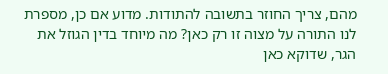מהם, צריך החוזר בתשובה להתודות. מדוע אם כן, מספרת לנו התורה על מצוה זו רק כאן? מה מיוחד בדין הגוזל את הגר, שדוקא כאן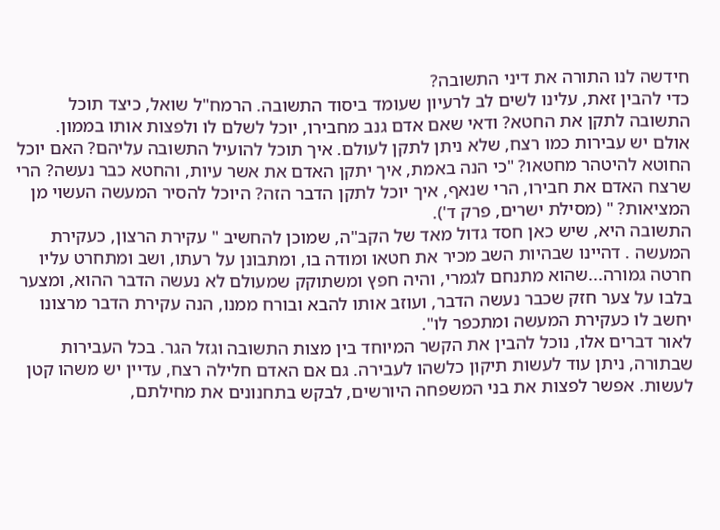חידשה לנו התורה את דיני התשובה?
כדי להבין זאת, עלינו לשים לב לרעיון שעומד ביסוד התשובה. הרמח"ל שואל, כיצד תוכל התשובה לתקן את החטא? ודאי שאם אדם גנב מחבירו, יוכל לשלם לו ולפצות אותו בממון. אולם יש עבירות כמו רצח, שלא ניתן לתקן לעולם. איך תוכל להועיל התשובה עליהם? האם יוכל החוטא להיטהר מחטאו? "כי הנה באמת, איך יתקן האדם את אשר עיות, והחטא כבר נעשה? הרי שרצח האדם את חבירו, הרי שנאף, איך יוכל לתקן הדבר הזה? היוכל להסיר המעשה העשוי מן המציאות? " (מסילת ישרים, פרק ד').
התשובה היא, שיש כאן חסד גדול מאד של הקב"ה, שמוכן להחשיב " עקירת הרצון, כעקירת המעשה . דהיינו שבהיות השב מכיר את חטאו ומודה בו, ומתבונן על רעתו, ושב ומתחרט עליו חרטה גמורה...שהוא מתנחם לגמרי, והיה חפץ ומשתוקק שמעולם לא נעשה הדבר ההוא, ומצער בלבו על צער חזק שכבר נעשה הדבר, ועוזב אותו להבא ובורח ממנו, הנה עקירת הדבר מרצונו יחשב לו כעקירת המעשה ומתכפר לו".
לאור דברים אלו, נוכל להבין את הקשר המיוחד בין מצות התשובה וגזל הגר. בכל העבירות שבתורה, ניתן עוד לעשות תיקון כלשהו לעבירה. גם אם האדם חלילה רצח, עדיין יש משהו קטן לעשות. אפשר לפצות את בני המשפחה היורשים, לבקש בתחנונים את מחילתם,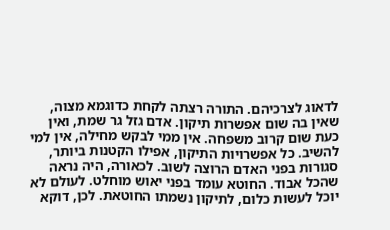לדאוג לצרכיהם. התורה רצתה לקחת כדוגמא מצוה, שאין בה שום אפשרות תיקון. אדם גזל גר שמת, ואין כעת שום קרוב משפחה. אין ממי לבקש מחילה, אין למי להשיב. כל אפשרויות התיקון, אפילו הקטנות ביותר, סגורות בפני האדם הרוצה לשוב. לכאורה, היה נראה שהכל אבוד. החוטא עומד בפני יאוש מוחלט. לעולם לא יוכל לעשות כלום, לתיקון נשמתו החוטאת. לכן, דוקא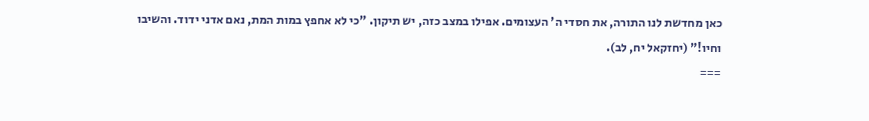כאן מחדשת לנו התורה, את חסדי ה' העצומים. אפילו במצב כזה, יש תיקון. "כי לא אחפץ במות המת, נאם אדני ידוד. והשיבו וחיו!" (יחזקאל יח, לב).
===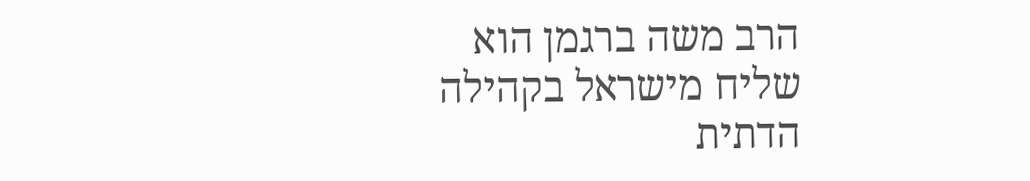הרב משה ברגמן הוא שליח מישראל בקהילה הדתית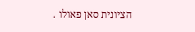הציונית סאן פאולו .